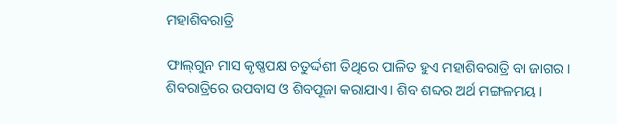ମହାଶିବରାତ୍ରି

ଫାଲ୍‌ଗୁନ ମାସ କୃଷ୍ଣପକ୍ଷ ଚତୁର୍ଦ୍ଦଶୀ ତିଥିରେ ପାଳିତ ହୁଏ ମହାଶିବରାତ୍ରି ବା ଜାଗର। ଶିବରାତ୍ରିରେ ଉପବାସ ଓ ଶିବପୂଜା କରାଯାଏ। ଶିବ ଶବ୍ଦର ଅର୍ଥ ମଙ୍ଗଳମୟ।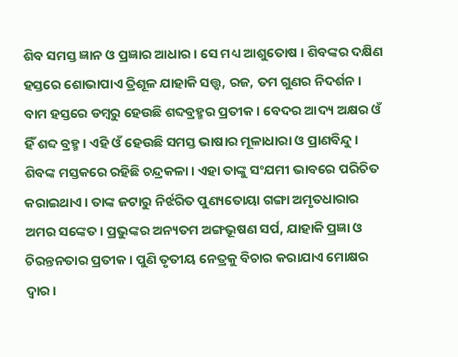ଶିବ ସମସ୍ତ ଜ୍ଞାନ ଓ ପ୍ରଜ୍ଞାର ଆଧାର। ସେ ମଧ୍ୟ ଆଶୁତୋଷ । ଶିବଙ୍କର ଦକ୍ଷିଣ ହସ୍ତରେ ଶୋଭାପାଏ ତ୍ରିଶୂଳ ଯାହାକି ସତ୍ତ୍ୱ, ରଜ, ତମ ଗୁଣର ନିଦର୍ଶନ। ବାମ ହସ୍ତରେ ଡମ୍ବରୁ ହେଉଛି ଶବ୍ଦବ୍ରହ୍ମର ପ୍ରତୀକ। ବେଦର ଆଦ୍ୟ ଅକ୍ଷର ଓଁ ହିଁ ଶବ୍ଦ ବ୍ରହ୍ମ। ଏହି ଓଁ ହେଉଛି ସମସ୍ତ ଭାଷାର ମୂଳାଧାରା ଓ ପ୍ରାଣବିନ୍ଦୁ। ଶିବଙ୍କ ମସ୍ତକରେ ରହିଛି ଚନ୍ଦ୍ରକଳା। ଏହା ତାଙ୍କୁ ସଂଯମୀ ଭାବରେ ପରିଚିତ କରାଇଥାଏ। ତାଙ୍କ ଜଟାରୁ ନିର୍ଝରିତ ପୁଣ୍ୟତୋୟା ଗଙ୍ଗା ଅମୃତଧାରାର ଅମର ସଙ୍କେତ। ପ୍ରଭୁଙ୍କର ଅନ୍ୟତମ ଅଙ୍ଗଭୂଷଣ ସର୍ପ, ଯାହାକି ପ୍ରଜ୍ଞା ଓ ଚିରନ୍ତନତାର ପ୍ରତୀକ। ପୁଣି ତୃତୀୟ ନେତ୍ରକୁ ବିଚାର କରାଯାଏ ମୋକ୍ଷର ଦ୍ୱାର।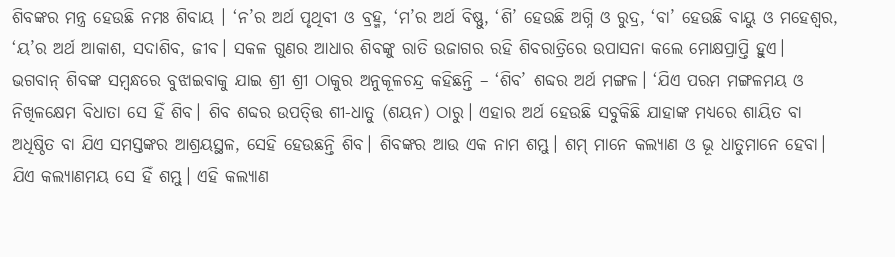ଶିବଙ୍କର ମନ୍ତ୍ର ହେଉଛି ନମଃ ଶିବାୟ । ‘ନ’ର ଅର୍ଥ ପୃଥିବୀ ଓ ବ୍ରହ୍ମ, ‘ମ’ର ଅର୍ଥ ବିଷ୍ଣୁ, ‘ଶି’ ହେଉଛି ଅଗ୍ନି ଓ ରୁଦ୍ର, ‘ବା’ ହେଉଛି ବାୟୁ ଓ ମହେଶ୍ୱର, ‘ୟ’ର ଅର୍ଥ ଆକାଶ, ସଦାଶିବ, ଜୀବ। ସକଳ ଗୁଣର ଆଧାର ଶିବଙ୍କୁ ରାତି ଉଜାଗର ରହି ଶିବରାତ୍ରିରେ ଉପାସନା କଲେ ମୋକ୍ଷପ୍ରାପ୍ତି ହୁଏ।
ଭଗବାନ୍‌ ଶିବଙ୍କ ସମ୍ବନ୍ଧରେ ବୁଝାଇବାକୁ ଯାଇ ଶ୍ରୀ ଶ୍ରୀ ଠାକୁର ଅନୁକୂଳଚନ୍ଦ୍ର କହିଛନ୍ତି – ‘ଶିବ’ ଶବ୍ଦର ଅର୍ଥ ମଙ୍ଗଳ। ‘ଯିଏ ପରମ ମଙ୍ଗଳମୟ ଓ ନିଖିଳକ୍ଷେମ ବିଧାତା ସେ ହିଁ ଶିବ। ଶିବ ଶବ୍ଦର ଉପତ୍ତ୍ତି ଶୀ-ଧାତୁ (ଶୟନ) ଠାରୁ। ଏହାର ଅର୍ଥ ହେଉଛି ସବୁକିଛି ଯାହାଙ୍କ ମଧ୍ୟରେ ଶାୟିତ ବା ଅଧିଷ୍ଠିତ ବା ଯିଏ ସମସ୍ତଙ୍କର ଆଶ୍ରୟସ୍ଥଳ, ସେହି ହେଉଛନ୍ତି ଶିବ। ଶିବଙ୍କର ଆଉ ଏକ ନାମ ଶମ୍ଭୁ। ଶମ୍‌ ମାନେ କଲ୍ୟାଣ ଓ ଭୂ ଧାତୁମାନେ ହେବା। ଯିଏ କଲ୍ୟାଣମୟ ସେ ହିଁ ଶମ୍ଭୁ। ଏହି କଲ୍ୟାଣ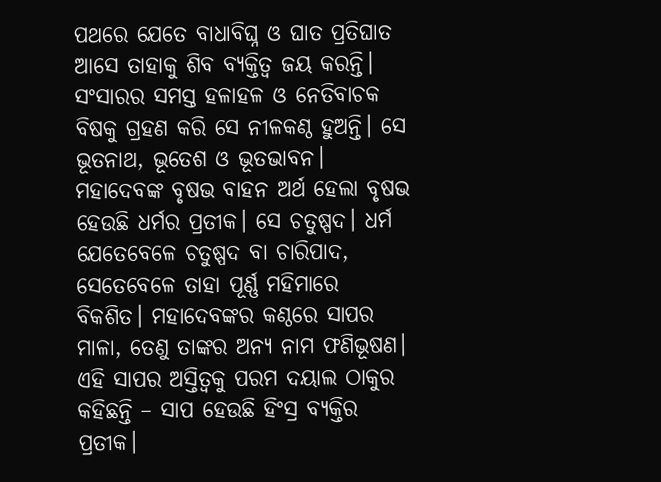ପଥରେ ଯେତେ ବାଧାବିଘ୍ନ ଓ ଘାତ ପ୍ରତିଘାତ ଆସେ ତାହାକୁ ଶିବ ବ୍ୟକ୍ତିତ୍ୱ ଜୟ କରନ୍ତି। ସଂସାରର ସମସ୍ତ ହଳାହଳ ଓ ନେତିବାଚକ ବିଷକୁ ଗ୍ରହଣ କରି ସେ ନୀଳକଣ୍ଠ ହୁଅନ୍ତି। ସେ ଭୂତନାଥ, ଭୂତେଶ ଓ ଭୂତଭାବନ।
ମହାଦେବଙ୍କ ବୃଷଭ ବାହନ ଅର୍ଥ ହେଲା ବୃଷଭ ହେଉଛି ଧର୍ମର ପ୍ରତୀକ। ସେ ଚତୁଷ୍ପଦ। ଧର୍ମ ଯେତେବେଳେ ଚତୁଷ୍ପଦ ବା ଚାରିପାଦ, ସେତେବେଳେ ତାହା ପୂର୍ଣ୍ଣ ମହିମାରେ ବିକଶିତ। ମହାଦେବଙ୍କର କଣ୍ଠରେ ସାପର ମାଳା, ତେଣୁ ତାଙ୍କର ଅନ୍ୟ ନାମ ଫଣିଭୂଷଣ। ଏହି ସାପର ଅସ୍ତିତ୍ୱକୁ ପରମ ଦୟାଲ ଠାକୁର କହିଛନ୍ତି – ସାପ ହେଉଛି ହିଂସ୍ର ବ୍ୟକ୍ତିର ପ୍ରତୀକ।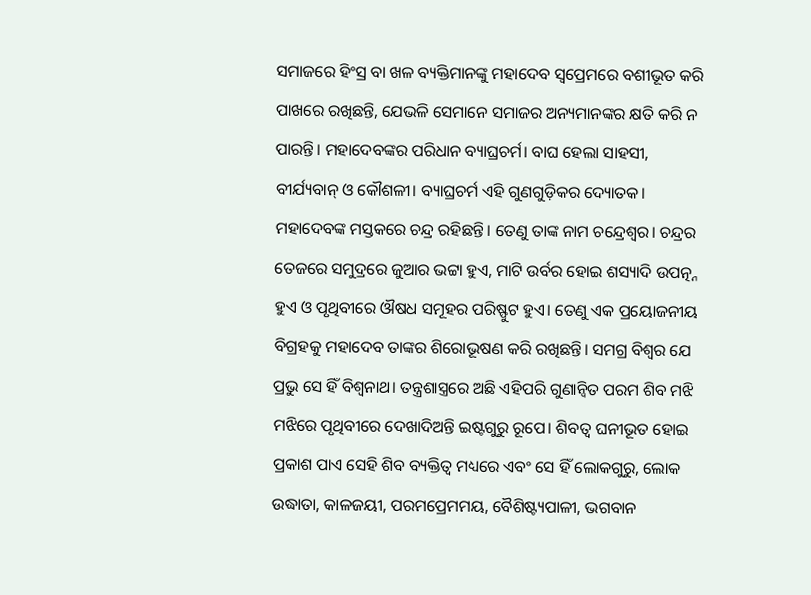ସମାଜରେ ହିଂସ୍ର ବା ଖଳ ବ୍ୟକ୍ତିମାନଙ୍କୁ ମହାଦେବ ସ୍ବପ୍ରେମରେ ବଶୀଭୂତ କରି ପାଖରେ ରଖିଛନ୍ତି, ଯେଭଳି ସେମାନେ ସମାଜର ଅନ୍ୟମାନଙ୍କର କ୍ଷତି କରି ନ ପାରନ୍ତି। ମହାଦେବଙ୍କର ପରିଧାନ ବ୍ୟାଘ୍ରଚର୍ମ। ବାଘ ହେଲା ସାହସୀ, ବୀର୍ଯ୍ୟବାନ୍‌ ଓ କୌଶଳୀ। ବ୍ୟାଘ୍ରଚର୍ମ ଏହି ଗୁଣଗୁଡ଼ିକର ଦ୍ୟୋତକ। ମହାଦେବଙ୍କ ମସ୍ତକରେ ଚନ୍ଦ୍ର ରହିଛନ୍ତି। ତେଣୁ ତାଙ୍କ ନାମ ଚନ୍ଦ୍ରେଶ୍ୱର। ଚନ୍ଦ୍ରର ତେଜରେ ସମୁଦ୍ରରେ ଜୁଆର ଭଟ୍ଟା ହୁଏ, ମାଟି ଉର୍ବର ହୋଇ ଶସ୍ୟାଦି ଉପତ୍ନ୍ନ ହୁଏ ଓ ପୃଥିବୀରେ ଔଷଧ ସମୂହର ପରିଷ୍ଫୁଟ ହୁଏ। ତେଣୁ ଏକ ପ୍ରୟୋଜନୀୟ ବିଗ୍ରହକୁ ମହାଦେବ ତାଙ୍କର ଶିରୋଭୂଷଣ କରି ରଖିଛନ୍ତି। ସମଗ୍ର ବିଶ୍ୱର ଯେ ପ୍ରଭୁ ସେ ହିଁ ବିଶ୍ୱନାଥ। ତନ୍ତ୍ରଶାସ୍ତ୍ରରେ ଅଛି ଏହିପରି ଗୁଣାନ୍ବିତ ପରମ ଶିବ ମଝି ମଝିରେ ପୃଥିବୀରେ ଦେଖାଦିଅନ୍ତି ଇଷ୍ଟଗୁରୁ ରୂପେ। ଶିବତ୍ୱ ଘନୀଭୂତ ହୋଇ ପ୍ରକାଶ ପାଏ ସେହି ଶିବ ବ୍ୟକ୍ତିତ୍ୱ ମଧ୍ୟରେ ଏବଂ ସେ ହିଁ ଲୋକଗୁରୁ, ଲୋକ ଉଦ୍ଧାତା, କାଳଜୟୀ, ପରମପ୍ରେମମୟ, ବୈଶିଷ୍ଟ୍ୟପାଳୀ, ଭଗବାନ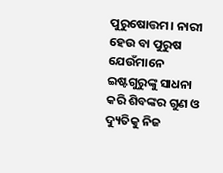ପୁରୁଷୋତ୍ତମ। ନାରୀ ହେଉ ବା ପୁରୁଷ ଯେଉଁମାନେ ଇଷ୍ଟଗୁରୁଙ୍କୁ ସାଧନା କରି ଶିବଙ୍କର ଗୁଣ ଓ ଦ୍ୟୁତିକୁ ନିଜ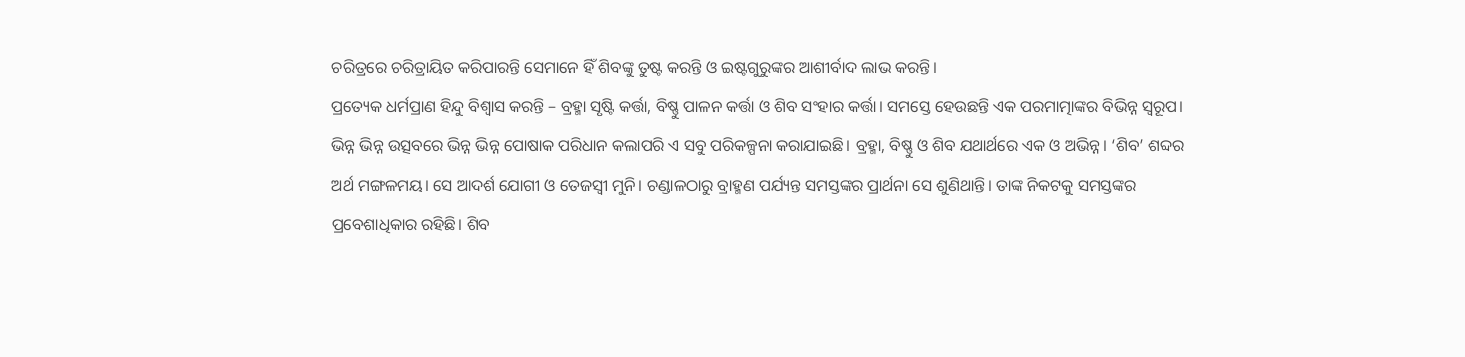ଚରିତ୍ରରେ ଚରିତ୍ରାୟିତ କରିପାରନ୍ତି ସେମାନେ ହିଁ ଶିବଙ୍କୁ ତୁଷ୍ଟ କରନ୍ତି ଓ ଇଷ୍ଟଗୁରୁଙ୍କର ଆଶୀର୍ବାଦ ଲାଭ କରନ୍ତି।
ପ୍ରତ୍ୟେକ ଧର୍ମପ୍ରାଣ ହିନ୍ଦୁ ବିଶ୍ୱାସ କରନ୍ତି – ବ୍ରହ୍ମା ସୃଷ୍ଟି କର୍ତ୍ତା, ବିଷ୍ଣୁ ପାଳନ କର୍ତ୍ତା ଓ ଶିବ ସଂହାର କର୍ତ୍ତା। ସମସ୍ତେ ହେଉଛନ୍ତି ଏକ ପରମାତ୍ମାଙ୍କର ବିଭିନ୍ନ ସ୍ବରୂପ। ଭିନ୍ନ ଭିନ୍ନ ଉତ୍ସବରେ ଭିନ୍ନ ଭିନ୍ନ ପୋଷାକ ପରିଧାନ କଲାପରି ଏ ସବୁ ପରିକଳ୍ପନା କରାଯାଇଛି। ବ୍ରହ୍ମା, ବିଷ୍ଣୁ ଓ ଶିବ ଯଥାର୍ଥରେ ଏକ ଓ ଅଭିନ୍ନ। ‘ଶିବ’ ଶବ୍ଦର ଅର୍ଥ ମଙ୍ଗଳମୟ। ସେ ଆଦର୍ଶ ଯୋଗୀ ଓ ତେଜସ୍ବୀ ମୁନି। ଚଣ୍ଡାଳଠାରୁ ବ୍ରାହ୍ମଣ ପର୍ଯ୍ୟନ୍ତ ସମସ୍ତଙ୍କର ପ୍ରାର୍ଥନା ସେ ଶୁଣିଥାନ୍ତି। ତାଙ୍କ ନିକଟକୁ ସମସ୍ତଙ୍କର ପ୍ରବେଶାଧିକାର ରହିଛି। ଶିବ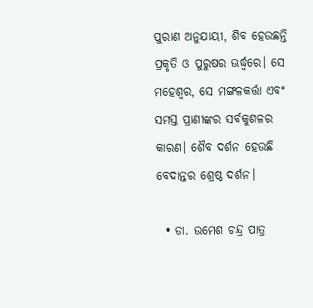ପୁରାଣ ଅନୁଯାୟୀ, ଶିବ ହେଉଛନ୍ତି ପ୍ରକୃତି ଓ ପୁରୁଷର ଊର୍ଦ୍ଧ୍ୱରେ। ସେ ମହେଶ୍ୱର, ସେ ମଙ୍ଗଳକର୍ତ୍ତା ଏବଂ ସମସ୍ତ ପ୍ରାଣୀଙ୍କର ସର୍ବକୁଶଳର କାରଣ। ଶୈବ ଦର୍ଶନ ହେଉଛି ବେଦାନ୍ତର ଶ୍ରେଷ୍ଠ ଦର୍ଶନ।

  • ଡା. ଉମେଶ ଚନ୍ଦ୍ର ପାତ୍ର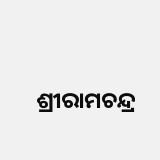ଶ୍ରୀରାମଚନ୍ଦ୍ର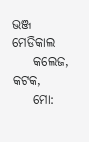ଭଞ୍ଜ ମେଡିକାଲ
    କଲେଜ, କଟକ,
    ମୋ: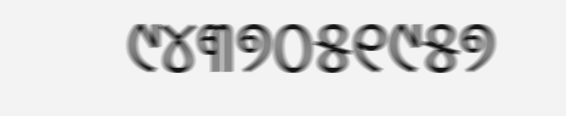୯୪୩୭୦୫୧୯୫୭